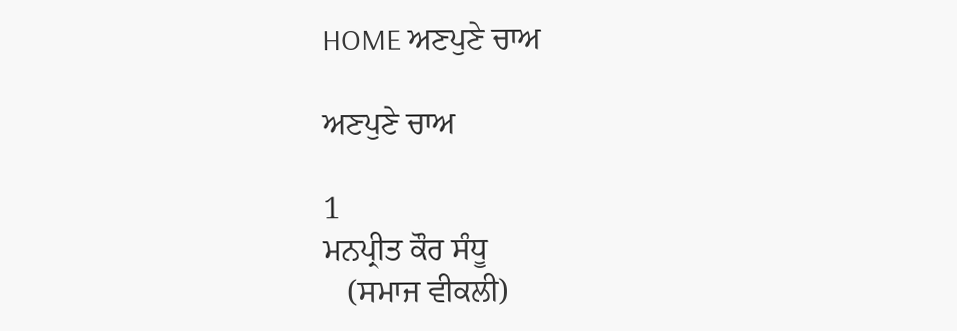HOME ਅਣਪੁਣੇ ਚਾਅ

ਅਣਪੁਣੇ ਚਾਅ

1
ਮਨਪ੍ਰੀਤ ਕੌਰ ਸੰਧੂ
   (ਸਮਾਜ ਵੀਕਲੀ)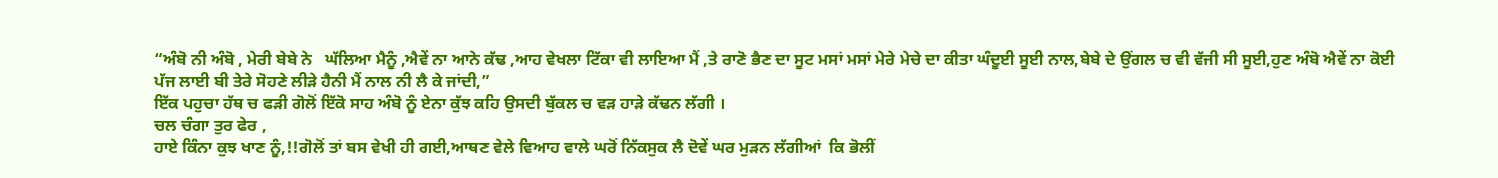“ਅੰਬੋ ਨੀ ਅੰਬੋ , ਮੇਰੀ ਬੇਬੇ ਨੇ   ਘੱਲਿਆ ਮੈਨੂੰ ,ਐਵੇਂ ਨਾ ਆਨੇ ਕੱਢ ,ਆਹ ਵੇਖਲਾ ਟਿੱਕਾ ਵੀ ਲਾਇਆ ਮੈਂ ,ਤੇ ਰਾਣੋ ਭੈਣ ਦਾ ਸੂਟ ਮਸਾਂ ਮਸਾਂ ਮੇਰੇ ਮੇਚੇ ਦਾ ਕੀਤਾ ਘੰਦੂਈ ਸੂਈ ਨਾਲ,ਬੇਬੇ ਦੇ ਉਂਗਲ ਚ ਵੀ ਵੱਜੀ ਸੀ ਸੂਈ,ਹੁਣ ਅੰਬੋ ਐਵੇਂ ਨਾ ਕੋਈ ਪੱਜ ਲਾਈ ਬੀ ਤੇਰੇ ਸੋਹਣੇ ਲੀੜੇ ਹੈਨੀ ਮੈਂ ਨਾਲ ਨੀ ਲੈ ਕੇ ਜਾਂਦੀ,”
ਇੱਕ ਪਹੁਚਾ ਹੱਥ ਚ ਫੜੀ ਗੋਲੋਂ ਇੱਕੋ ਸਾਹ ਅੰਬੋ ਨੂੰ ਏਨਾ ਕੁੱਝ ਕਹਿ ਉਸਦੀ ਬੁੱਕਲ ਚ ਵੜ ਹਾੜੇ ਕੱਢਨ ਲੱਗੀ ।
ਚਲ ਚੰਗਾ ਤੁਰ ਫੇਰ ,
ਹਾਏ ਕਿੰਨਾ ਕੁਝ ਖਾਣ ਨੂੰ,!!ਗੋਲੋਂ ਤਾਂ ਬਸ ਵੇਖੀ ਹੀ ਗਈ,ਆਥਣ ਵੇਲੇ ਵਿਆਹ ਵਾਲੇ ਘਰੋਂ ਨਿੱਕਸੁਕ ਲੈ ਦੋਵੇਂ ਘਰ ਮੁੜਨ ਲੱਗੀਆਂ  ਕਿ ਭੋਲੀਂ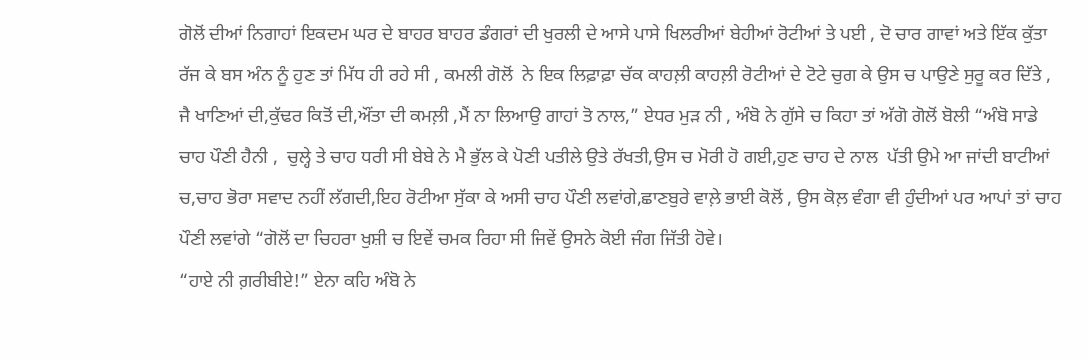ਗੋਲੋਂ ਦੀਆਂ ਨਿਗਾਹਾਂ ਇਕਦਮ ਘਰ ਦੇ ਬਾਹਰ ਬਾਹਰ ਡੰਗਰਾਂ ਦੀ ਖੁਰਲੀ ਦੇ ਆਸੇ ਪਾਸੇ ਖਿਲਰੀਆਂ ਬੇਹੀਆਂ ਰੋਟੀਆਂ ਤੇ ਪਈ , ਦੋ ਚਾਰ ਗਾਵਾਂ ਅਤੇ ਇੱਕ ਕੁੱਤਾ ਰੱਜ ਕੇ ਬਸ ਅੰਨ ਨੂੰ ਹੁਣ ਤਾਂ ਮਿੱਧ ਹੀ ਰਹੇ ਸੀ , ਕਮਲੀ ਗੋਲੋਂ  ਨੇ ਇਕ ਲਿਫ਼ਾਫ਼ਾ ਚੱਕ ਕਾਹਲ਼ੀ ਕਾਹਲ਼ੀ ਰੋਟੀਆਂ ਦੇ ਟੋਟੇ ਚੁਗ ਕੇ ਉਸ ਚ ਪਾਉਣੇ ਸੁਰੂ ਕਰ ਦਿੱਤੇ ,
ਜੈ ਖਾਣਿਆਂ ਦੀ,ਕੁੱਢਰ ਕਿਤੋਂ ਦੀ,ਔਂਤਾ ਦੀ ਕਮਲ਼ੀ ,ਮੈਂ ਨਾ ਲਿਆਉ ਗਾਹਾਂ ਤੋ ਨਾਲ,” ਏਧਰ ਮੁੜ ਨੀ , ਅੰਬੋ ਨੇ ਗੁੱਸੇ ਚ ਕਿਹਾ ਤਾਂ ਅੱਗੋ ਗੋਲੋਂ ਬੋਲੀ “ਅੰਬੋ ਸਾਡੇ ਚਾਹ ਪੌਣੀ ਹੈਨੀ ,  ਚੁਲ੍ਹੇ ਤੇ ਚਾਹ ਧਰੀ ਸੀ ਬੇਬੇ ਨੇ ਮੈ ਭੁੱਲ ਕੇ ਪੋਣੀ ਪਤੀਲੇ ਉਤੇ ਰੱਖਤੀ,ਉਸ ਚ ਮੋਰੀ ਹੋ ਗਈ,ਹੁਣ ਚਾਹ ਦੇ ਨਾਲ  ਪੱਤੀ ਉਮੇ ਆ ਜਾਂਦੀ ਬਾਟੀਆਂ ਚ,ਚਾਹ ਭੋਰਾ ਸਵਾਦ ਨਹੀਂ ਲੱਗਦੀ,ਇਹ ਰੋਟੀਆ ਸੁੱਕਾ ਕੇ ਅਸੀ ਚਾਹ ਪੌਣੀ ਲਵਾਂਗੇ,ਛਾਣਬੁਰੇ ਵਾਲ਼ੇ ਭਾਈ ਕੋਲੋਂ , ਉਸ ਕੋਲ਼ ਵੰਗਾ ਵੀ ਹੁੰਦੀਆਂ ਪਰ ਆਪਾਂ ਤਾਂ ਚਾਹ ਪੌਣੀ ਲਵਾਂਗੇ “ਗੋਲੋਂ ਦਾ ਚਿਹਰਾ ਖੁਸ਼ੀ ਚ ਇਵੇਂ ਚਮਕ ਰਿਹਾ ਸੀ ਜਿਵੇਂ ਉਸਨੇ ਕੋਈ ਜੰਗ ਜਿੱਤੀ ਹੋਵੇ।
“ਹਾਏ ਨੀ ਗ਼ਰੀਬੀਏ!” ਏਨਾ ਕਹਿ ਅੰਬੋ ਨੇ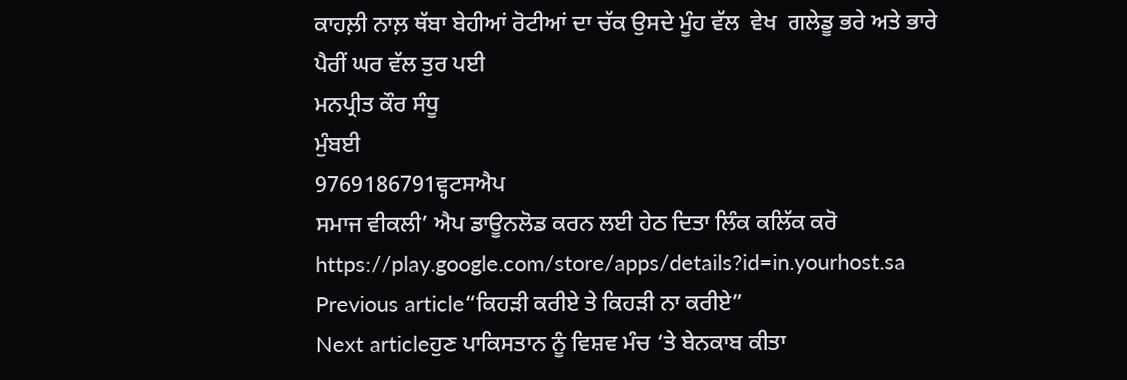ਕਾਹਲ਼ੀ ਨਾਲ਼ ਥੱਬਾ ਬੇਹੀਆਂ ਰੋਟੀਆਂ ਦਾ ਚੱਕ ਉਸਦੇ ਮੂੰਹ ਵੱਲ  ਵੇਖ  ਗਲੇਡੂ ਭਰੇ ਅਤੇ ਭਾਰੇ ਪੈਰੀਂ ਘਰ ਵੱਲ ਤੁਰ ਪਈ
ਮਨਪ੍ਰੀਤ ਕੌਰ ਸੰਧੂ
ਮੁੰਬਈ
9769186791ਵ੍ਹਟਸਐਪ
ਸਮਾਜ ਵੀਕਲੀ’ ਐਪ ਡਾਊਨਲੋਡ ਕਰਨ ਲਈ ਹੇਠ ਦਿਤਾ ਲਿੰਕ ਕਲਿੱਕ ਕਰੋ
https://play.google.com/store/apps/details?id=in.yourhost.sa
Previous article“ਕਿਹੜੀ ਕਰੀਏ ਤੇ ਕਿਹੜੀ ਨਾ ਕਰੀਏ”
Next articleਹੁਣ ਪਾਕਿਸਤਾਨ ਨੂੰ ਵਿਸ਼ਵ ਮੰਚ ‘ਤੇ ਬੇਨਕਾਬ ਕੀਤਾ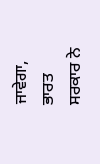ਜਾਵੇਗਾ, ਭਾਰਤ ਸਰਕਾਰ ਨੇ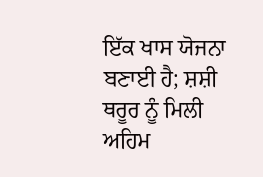ਇੱਕ ਖਾਸ ਯੋਜਨਾ ਬਣਾਈ ਹੈ; ਸ਼ਸ਼ੀ ਥਰੂਰ ਨੂੰ ਮਿਲੀ ਅਹਿਮ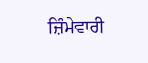ਜ਼ਿੰਮੇਵਾਰੀ